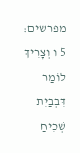מפרשים:
5 ו וְצָרִיךְ לוֹמַר דִּבְבַיִת שְׁכִיחַ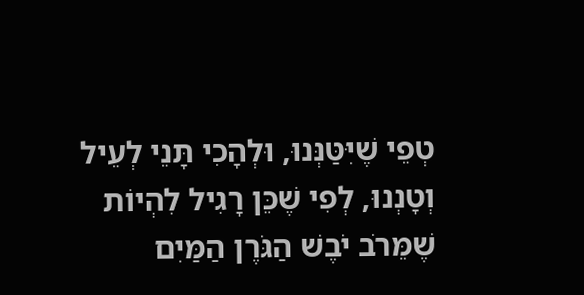טְפֵי שֶׁיִּטַּנְּנוּ, וּלְהָכִי תָּנֵי לְעֵיל וְטָנְנוּ, לְפִי שֶׁכֵּן רָגִיל לִהְיוֹת שֶׁמֵּרֹב יֹבֶשׁ הַגֹּרֶן הַמַּיִם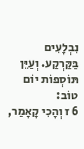נִבְלָעִים בַּקַּרְקַע. וְעַיֵּן תּוֹסְפוֹת יוֹם טוֹב:
6 ז וְהָכִי קָאָמַר,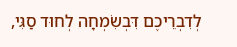לְדִבְרֵיכֶם דִּבְשִׂמְחָה לְחוּד סַגִּי,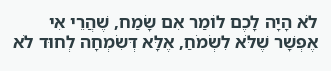לֹא הָיָה לָכֶם לוֹמַר אִם שָׂמַח, שֶׁהֲרֵי אִי אֶפְשָׁר שֶׁלֹּא לִשְׂמֹחַ, אֶלָּא דְּשִׂמְחָה לְחוּד לֹא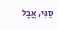סַגִּי, אֲבָל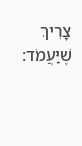צָרִיךְ שֶׁיַּעֲמֹד: